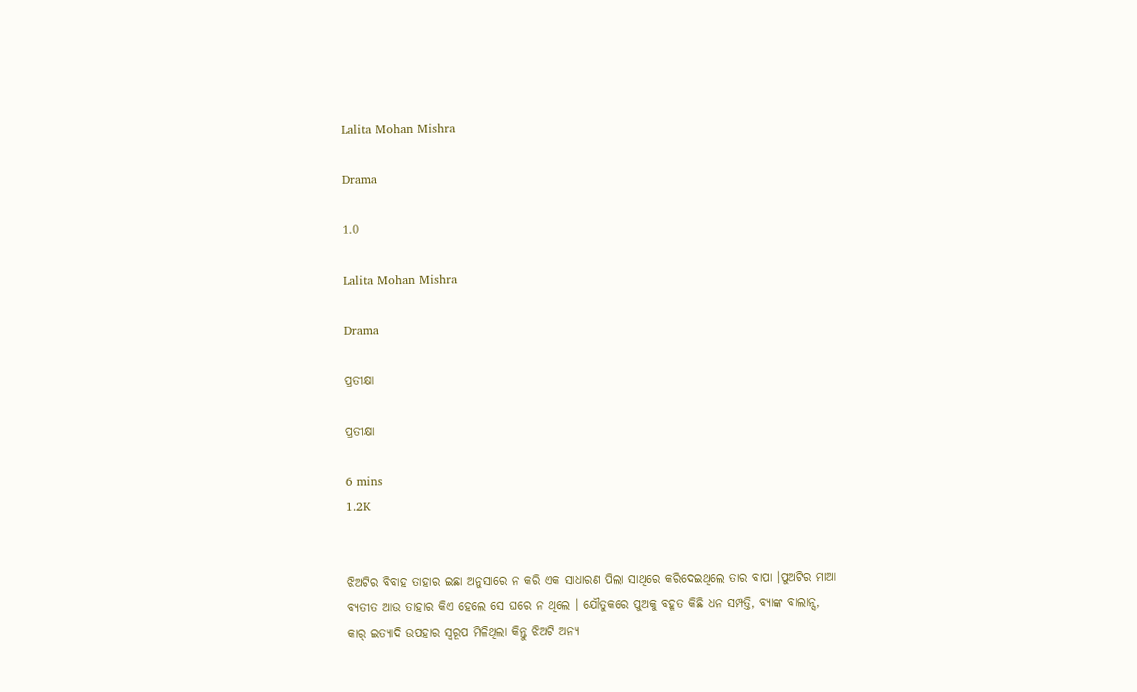Lalita Mohan Mishra

Drama

1.0

Lalita Mohan Mishra

Drama

ପ୍ରତୀକ୍ଷା

ପ୍ରତୀକ୍ଷା

6 mins
1.2K


ଝିଅଟିର ବିବାହ ତାହାର ଇଛା ଅନୁସାରେ ନ କରି ଏକ ସାଧାରଣ ପିଲା ସାଥିରେ କରିଦେଇଥିଲେ ତାର ବାପା ।ପୁଅଟିର ମାଆ ବ୍ୟତୀତ ଆଉ ତାହାର କିଏ ହେଲେ ସେ ଘରେ ନ ଥିଲେ । ଯୌତୁକରେ ପୁଅକୁ ବହୂତ କିଛି ଧନ ସମ୍ପତ୍ତି, ବ୍ୟାଙ୍କ ବାଲାନ୍ସ, କାର୍ ଇତ୍ୟାଦି ଉପହାର ସ୍ବରୂପ ମିଳିଥିଲା କିନ୍ତୁ ଝିଅଟି ଅନ୍ୟ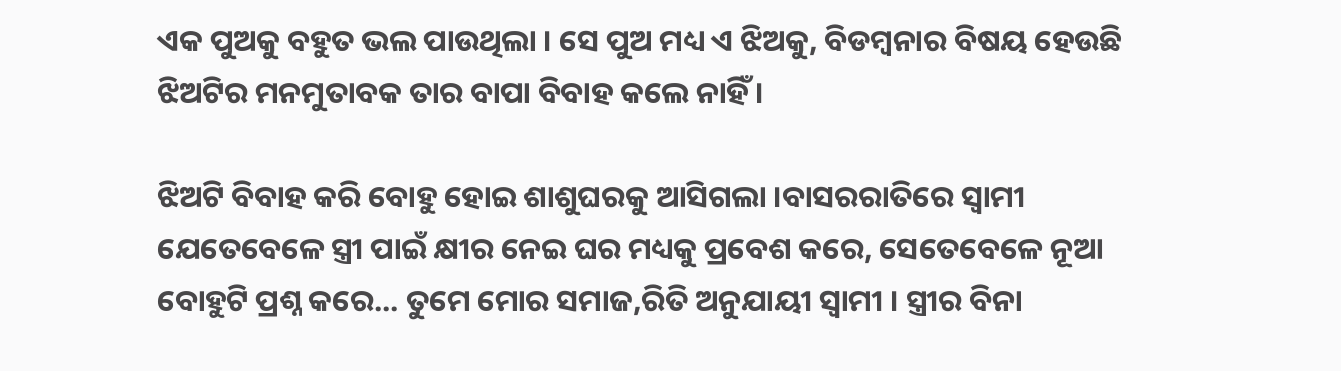ଏକ ପୁଅକୁ ବହୁତ ଭଲ ପାଉଥିଲା । ସେ ପୁଅ ମଧ୍ୟ ଏ ଝିଅକୁ, ବିଡମ୍ବନାର ବିଷୟ ହେଉଛି ଝିଅଟିର ମନମୁତାବକ ତାର ବାପା ବିବାହ କଲେ ନାହିଁ ।

ଝିଅଟି ବିବାହ କରି ବୋହୁ ହୋଇ ଶାଶୁଘରକୁ ଆସିଗଲା ।ବାସରରାତିରେ ସ୍ବାମୀ ଯେତେବେଳେ ସ୍ତ୍ରୀ ପାଇଁ କ୍ଷୀର ନେଇ ଘର ମଧ୍ୟକୁ ପ୍ରବେଶ କରେ, ସେତେବେଳେ ନୂଆ ବୋହୁଟି ପ୍ରଶ୍ନ କରେ... ତୁମେ ମୋର ସମାଜ,ରିତି ଅନୁଯାୟୀ ସ୍ବାମୀ । ସ୍ତ୍ରୀର ବିନା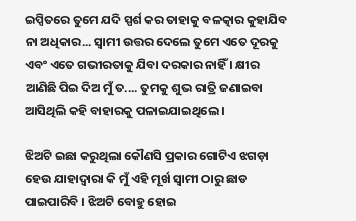ଇପ୍ସିତରେ ତୁମେ ଯଦି ସ୍ପର୍ଶ କର ତାହାକୁ ବଳତ୍କାର କୁହାଯିବ ନା ଅଧିକାର... ସ୍ବାମୀ ଉତ୍ତର ଦେଲେ ତୁମେ ଏତେ ଦୂରକୁ ଏବଂ ଏତେ ଗଭୀରତାକୁ ଯିବା ଦରକାର ନାହିଁ । କ୍ଷୀର ଆଣିଛି ପିଇ ଦିଅ ମୁଁ ତ.... ତୁମକୁ ଶୁଭ ରାତ୍ରି ଜଣାଇବା ଆସିଥିଲି କହି ବାହାରକୁ ପଳାଇଯାଇଥିଲେ ।

ଝିଅଟି ଇଛା କରୁଥିଲା କୌଣସି ପ୍ରକାର ଗୋଟିଏ ଝଗଡ଼ା ହେଉ ଯାହାଦ୍ୱାରା କି ମୁଁ ଏହି ମୂର୍ଖ ସ୍ବାମୀ ଠାରୁ ଛାଡ ପାଇପାରିବି । ଝିଅଟି ବୋହୁ ହୋଇ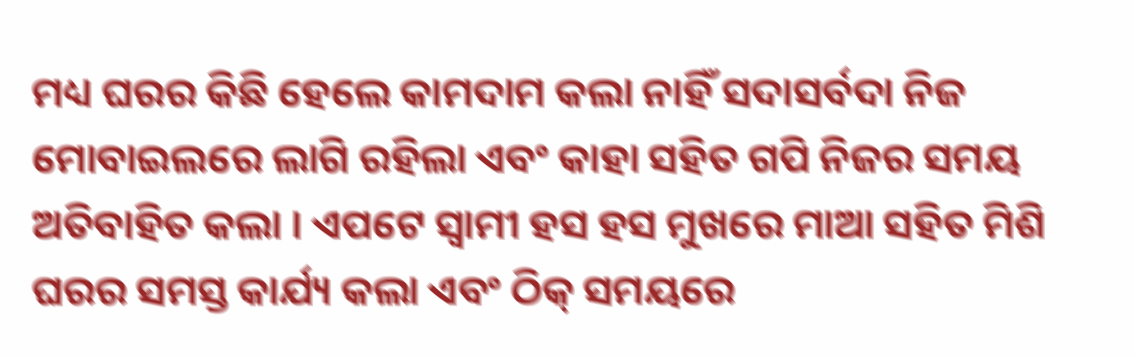ମଧ୍ୟ ଘରର କିଛି ହେଲେ କାମଦାମ କଲା ନାହିଁ ସଦାସର୍ବଦା ନିଜ ମୋବାଇଲରେ ଲାଗି ରହିଲା ଏବଂ କାହା ସହିତ ଗପି ନିଜର ସମୟ ଅତିବାହିତ କଲା । ଏପଟେ ସ୍ବାମୀ ହସ ହସ ମୁଖରେ ମାଆ ସହିତ ମିଶି ଘରର ସମସ୍ତ କାର୍ଯ୍ୟ କଲା ଏବଂ ଠିକ୍ ସମୟରେ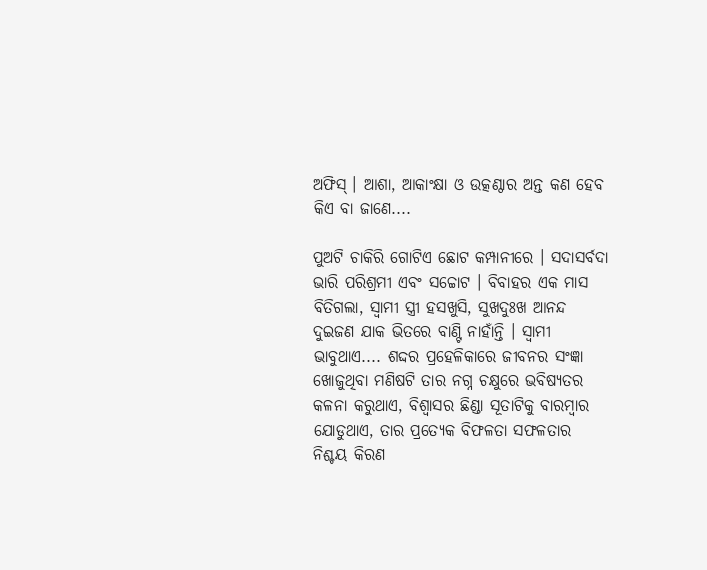ଅଫିସ୍ । ଆଶା, ଆକାଂକ୍ଷା ଓ ଉତ୍କଣ୍ଠାର ଅନ୍ତ କଣ ହେବ କିଏ ବା ଜାଣେ....

ପୁଅଟି ଚାକିରି ଗୋଟିଏ ଛୋଟ କମ୍ପାନୀରେ । ସଦାସର୍ବଦା ଭାରି ପରିଶ୍ରମୀ ଏବଂ ସଚ୍ଚୋଟ । ବିବାହର ଏକ ମାସ ବିତିଗଲା, ସ୍ବାମୀ ସ୍ତ୍ରୀ ହସଖୁସି, ସୁଖଦୁଃଖ ଆନନ୍ଦ ଦୁଇଜଣ ଯାକ ଭିତରେ ବାଣ୍ଟି ନାହାଁନ୍ତି । ସ୍ବାମୀ ଭାବୁଥାଏ.... ଶଦ୍ଦର ପ୍ରହେଳିକାରେ ଜୀବନର ସଂଜ୍ଞା ଖୋଜୁଥିବା ମଣିଷଟି ତାର ନଗ୍ନ ଚକ୍ଷୁରେ ଭବିଷ୍ୟତର କଳନା କରୁଥାଏ, ବିଶ୍ବାସର ଛିଣ୍ଡା ସୂତାଟିକୁ ବାରମ୍ବାର ଯୋଡୁଥାଏ, ତାର ପ୍ରତ୍ୟେକ ବିଫଳତା ସଫଳତାର ନିଶ୍ଚୟ କିରଣ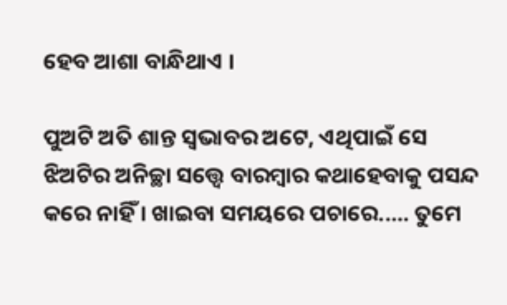ହେବ ଆଶା ବାନ୍ଧିଥାଏ ।

ପୁଅଟି ଅତି ଶାନ୍ତ ସ୍ବଭାବର ଅଟେ, ଏଥିପାଇଁ ସେ ଝିଅଟିର ଅନିଚ୍ଛା ସତ୍ତ୍ବେ ବାରମ୍ବାର କଥାହେବାକୁ ପସନ୍ଦ କରେ ନାହିଁ । ଖାଇବା ସମୟରେ ପଚାରେ..... ତୁମେ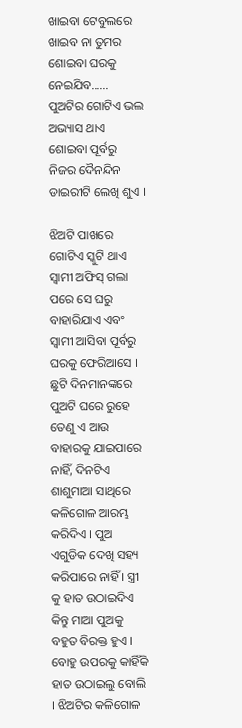ଖାଇବା ଟେବୁଲରେ ଖାଇବ ନା ତୁମର ଶୋଇବା ଘରକୁ ନେଇଯିବ...... ପୁଅଟିର ଗୋଟିଏ ଭଲ ଅଭ୍ୟାସ ଥାଏ ଶୋଇବା ପୂର୍ବରୁ ନିଜର ଦୈନନ୍ଦିନ ଡାଇରୀଟି ଲେଖି ଶୁଏ ।

ଝିଅଟି ପାଖରେ ଗୋଟିଏ ସ୍କୁଟି ଥାଏ ସ୍ବାମୀ ଅଫିସ୍ ଗଲା ପରେ ସେ ଘରୁ ବାହାରିଯାଏ ଏବଂ ସ୍ବାମୀ ଆସିବା ପୂର୍ବରୁ ଘରକୁ ଫେରିଆସେ । ଛୁଟି ଦିନମାନଙ୍କରେ ପୁଅଟି ଘରେ ରୁହେ ତେଣୁ ଏ ଆଉ ବାହାରକୁ ଯାଇପାରେ ନାହିଁ, ଦିନଟିଏ ଶାଶୁମାଆ ସାଥିରେ କଳିଗୋଳ ଆରମ୍ଭ କରିଦିଏ । ପୁଅ ଏଗୁଡିକ ଦେଖି ସହ୍ୟ କରିପାରେ ନାହିଁ । ସ୍ତ୍ରୀ କୁ ହାତ ଉଠାଇଦିଏ କିନ୍ତୁ ମାଆ ପୁଅକୁ ବହୁତ ବିରକ୍ତ ହୁଏ । ବୋହୁ ଉପରକୁ କାହିଁକି ହାତ ଉଠାଇଲୁ ବୋଲି । ଝିଅଟିର କଳିଗୋଳ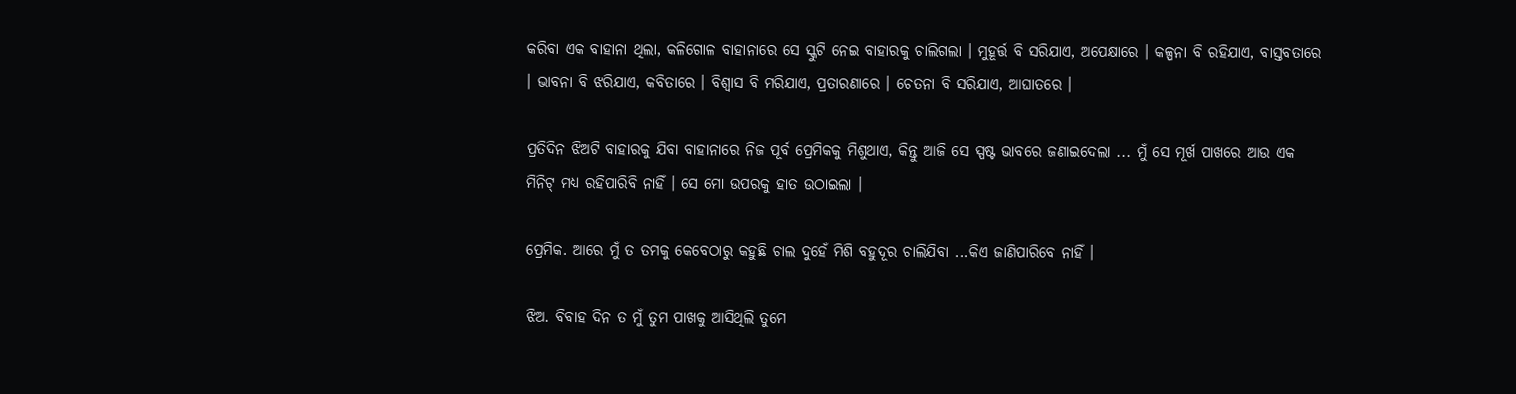କରିବା ଏକ ବାହାନା ଥିଲା, କଳିଗୋଳ ବାହାନାରେ ସେ ସ୍କୁଟି ନେଇ ବାହାରକୁ ଚାଲିଗଲା । ମୁହୂର୍ତ୍ତ ବି ସରିଯାଏ, ଅପେକ୍ଷାରେ । କଳ୍ପନା ବି ରହିଯାଏ, ବାସ୍ତବତାରେ । ଭାବନା ବି ଝରିଯାଏ, କବିତାରେ । ବିଶ୍ବାସ ବି ମରିଯାଏ, ପ୍ରତାରଣାରେ । ଚେତନା ବି ସରିଯାଏ, ଆଘାତରେ ।

ପ୍ରତିଦିନ ଝିଅଟି ବାହାରକୁ ଯିବା ବାହାନାରେ ନିଜ ପୂର୍ବ ପ୍ରେମିକକୁ ମିଶୁଥାଏ, କିନ୍ତୁ ଆଜି ସେ ସ୍ପଷ୍ଟ ଭାବରେ ଜଣାଇଦେଲା ... ମୁଁ ସେ ମୂର୍ଖ ପାଖରେ ଆଉ ଏକ ମିନିଟ୍ ମଧ୍ୟ ରହିପାରିବି ନାହିଁ । ସେ ମୋ ଉପରକୁ ହାତ ଉଠାଇଲା ।

ପ୍ରେମିକ. ଆରେ ମୁଁ ତ ତମକୁ କେବେଠାରୁ କହୁଛି ଚାଲ ଦୁହେଁ ମିଶି ବହୁଦୂର ଚାଲିଯିବା ...କିଏ ଜାଣିପାରିବେ ନାହିଁ ।

ଝିଅ. ବିବାହ ଦିନ ତ ମୁଁ ତୁମ ପାଖକୁ ଆସିଥିଲି ତୁମେ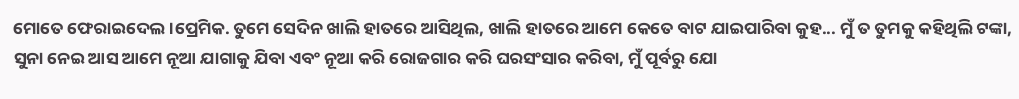ମୋତେ ଫେରାଇଦେଲ ।ପ୍ରେମିକ. ତୁମେ ସେଦିନ ଖାଲି ହାତରେ ଆସିଥିଲ, ଖାଲି ହାତରେ ଆମେ କେତେ ବାଟ ଯାଇପାରିବା କୁହ... ମୁଁ ତ ତୁମକୁ କହିଥିଲି ଟଙ୍କା, ସୁନା ନେଇ ଆସ ଆମେ ନୂଆ ଯାଗାକୁ ଯିବା ଏବଂ ନୂଆ କରି ରୋଜଗାର କରି ଘରସଂସାର କରିବା, ମୁଁ ପୂର୍ବରୁ ଯୋ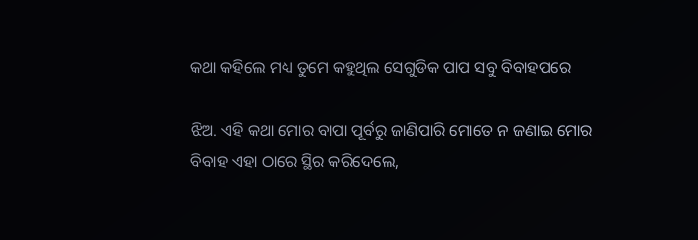କଥା କହିଲେ ମଧ୍ୟ ତୁମେ କହୁଥିଲ ସେଗୁଡିକ ପାପ ସବୁ ବିବାହପରେ

ଝିଅ. ଏହି କଥା ମୋର ବାପା ପୂର୍ବରୁ ଜାଣିପାରି ମୋତେ ନ ଜଣାଇ ମୋର ବିବାହ ଏହା ଠାରେ ସ୍ଥିର କରିଦେଲେ,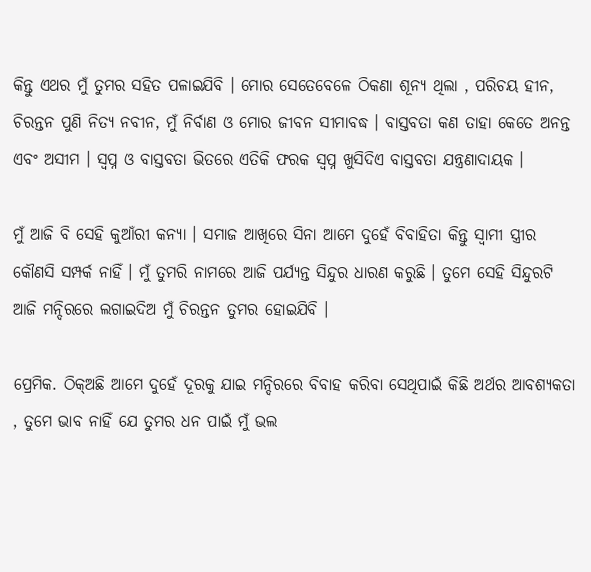କିନ୍ତୁ ଏଥର ମୁଁ ତୁମର ସହିତ ପଳାଇଯିବି । ମୋର ସେତେବେଳେ ଠିକଣା ଶୂନ୍ଯ ଥିଲା , ପରିଚୟ ହୀନ, ଚିରନ୍ତନ ପୁଣି ନିତ୍ୟ ନବୀନ, ମୁଁ ନିର୍ବାଣ ଓ ମୋର ଜୀବନ ସୀମାବଦ୍ଧ । ବାସ୍ତବତା କଣ ତାହା କେତେ ଅନନ୍ତ ଏବଂ ଅସୀମ । ସ୍ବପ୍ନ ଓ ବାସ୍ତବତା ଭିତରେ ଏତିକି ଫରକ ସ୍ବପ୍ନ ଖୁସିଦିଏ ବାସ୍ତବତା ଯନ୍ତ୍ରଣାଦାୟକ ।

ମୁଁ ଆଜି ବି ସେହି କୁଆଁରୀ କନ୍ଯା । ସମାଜ ଆଖିରେ ସିନା ଆମେ ଦୁହେଁ ବିବାହିତା କିନ୍ତୁ ସ୍ବାମୀ ସ୍ତ୍ରୀର କୌଣସି ସମ୍ପର୍କ ନାହିଁ । ମୁଁ ତୁମରି ନାମରେ ଆଜି ପର୍ଯ୍ୟନ୍ତ ସିନ୍ଦୁର ଧାରଣ କରୁଛି । ତୁମେ ସେହି ସିନ୍ଦୁରଟି ଆଜି ମନ୍ଦିରରେ ଲଗାଇଦିଅ ମୁଁ ଚିରନ୍ତନ ତୁମର ହୋଇଯିବି ।

ପ୍ରେମିକ. ଠିକ୍‌ଅଛି ଆମେ ଦୁହେଁ ଦୂରକୁ ଯାଇ ମନ୍ଦିରରେ ବିବାହ କରିବା ସେଥିପାଇଁ କିଛି ଅର୍ଥର ଆବଶ୍ୟକତା , ତୁମେ ଭାବ ନାହିଁ ଯେ ତୁମର ଧନ ପାଇଁ ମୁଁ ଭଲ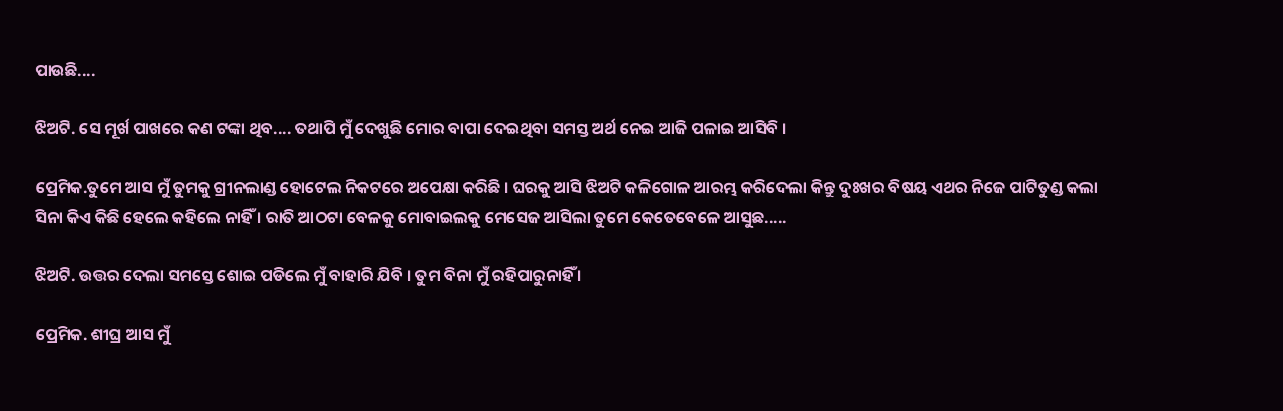ପାଉଛି....

ଝିଅଟି. ସେ ମୂର୍ଖ ପାଖରେ କଣ ଟଙ୍କା ଥିବ.... ତଥାପି ମୁଁ ଦେଖୁଛି ମୋର ବାପା ଦେଇଥିବା ସମସ୍ତ ଅର୍ଥ ନେଇ ଆଜି ପଳାଇ ଆସିବି ।

ପ୍ରେମିକ.ତୁମେ ଆସ ମୁଁ ତୁମକୁ ଗ୍ରୀନଲାଣ୍ଡ ହୋଟେଲ ନିକଟରେ ଅପେକ୍ଷା କରିଛି । ଘରକୁ ଆସି ଝିଅଟି କଳିଗୋଳ ଆରମ୍ଭ କରିଦେଲା କିନ୍ତୁ ଦୁଃଖର ବିଷୟ ଏଥର ନିଜେ ପାଟିତୁଣ୍ଡ କଲା ସିନା କିଏ କିଛି ହେଲେ କହିଲେ ନାହିଁ । ରାତି ଆଠଟା ବେଳକୁ ମୋବାଇଲକୁ ମେସେଜ ଆସିଲା ତୁମେ କେତେବେଳେ ଆସୁଛ.....

ଝିଅଟି. ଉତ୍ତର ଦେଲା ସମସ୍ତେ ଶୋଇ ପଡିଲେ ମୁଁ ବାହାରି ଯିବି । ତୁମ ବିନା ମୁଁ ରହିପାରୁନାହିଁ ।

ପ୍ରେମିକ. ଶୀଘ୍ର ଆସ ମୁଁ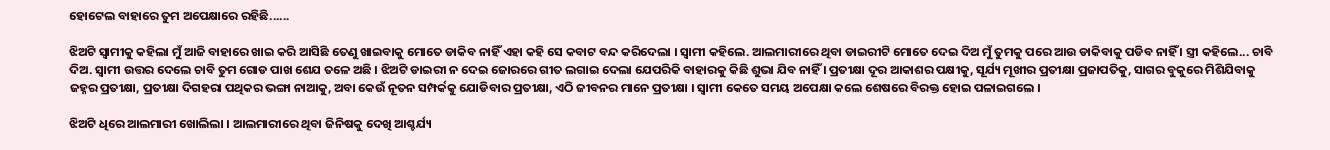ହୋଟେଲ ବାହାରେ ତୁମ ଅପେକ୍ଷାରେ ରହିଛି......

ଝିଅଟି ସ୍ବାମୀକୁ କହିଲା ମୁଁ ଆଜି ବାହାରେ ଖାଇ କରି ଆସିଛି ତେଣୁ ଖାଇବାକୁ ମୋତେ ଡାକିବ ନାହିଁ ଏହା କହି ସେ କବାଟ ବନ୍ଦ କରିଦେଲା । ସ୍ବାମୀ କହିଲେ. ଆଲମାରୀରେ ଥିବା ଡାଇରୀଟି ମୋତେ ଦେଇ ଦିଅ ମୁଁ ତୁମକୁ ପରେ ଆଉ ଡାକିବାକୁ ପଡିବ ନାହିଁ । ସ୍ତ୍ରୀ କହିଲେ... ଚାବି ଦିଅ. ସ୍ବାମୀ ଉତ୍ତର ଦେଲେ ଚାବି ତୁମ ଗୋଡ ପାଖ ଶେଯ ତଳେ ଅଛି । ଝିଅଟି ଡାଇରୀ ନ ଦେଇ ଜୋରରେ ଗୀତ ଲଗାଇ ଦେଲା ଯେପରିକି ବାହାରକୁ କିଛି ଶୁଭା ଯିବ ନାହିଁ । ପ୍ରତୀକ୍ଷା ଦୂର ଆକାଶର ପକ୍ଷୀକୁ, ସୂର୍ଯ୍ୟ ମୂଖୀର ପ୍ରତୀକ୍ଷା ପ୍ରଜାପତିକୁ, ସାଗର ବୁକୁରେ ମିଶିଯିବାକୁ ଜହ୍ନର ପ୍ରତୀକ୍ଷା, ପ୍ରତୀକ୍ଷା ଦିଗହରା ପଥିକର ଭଙ୍ଗା ନାଆକୁ, ଅବା କେଉଁ ନୂତନ ସମ୍ପର୍କକୁ ଯୋଡିବାର ପ୍ରତୀକ୍ଷା, ଏଠି ଜୀବନର ମାନେ ପ୍ରତୀକ୍ଷା । ସ୍ବାମୀ କେତେ ସମୟ ଅପେକ୍ଷା କଲେ ଶେଷରେ ବିରକ୍ତ ହୋଇ ପଳାଇଗଲେ ।

ଝିଅଟି ଧିରେ ଆଲମାରୀ ଖୋଲିଲା । ଆଲମାରୀରେ ଥିବା ଜିନିଷକୁ ଦେଖି ଆଶ୍ଚର୍ଯ୍ୟ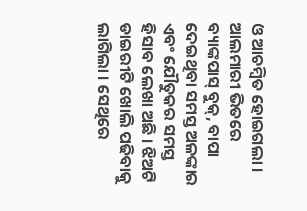ଓ ଆଚମ୍ବିତ ହୋଇଗଲା । ଆଲମାରୀ ଭିତରେ ବ୍ୟାଙ୍କପାସ୍ ବୁକ୍, ବାପା ଦେଇଥିବା ସମସ୍ତ ଅଳଙ୍କାର ଏବଂ ଯୌତୁକର ସମସ୍ତ ହିସାବ ଲେଖା ଅଛି । ଝିଅଟି ଡାଇରୀଟି ଖୋଲି ପଢିବାକୁ ଲାଗିଲା । ସେଥିରେ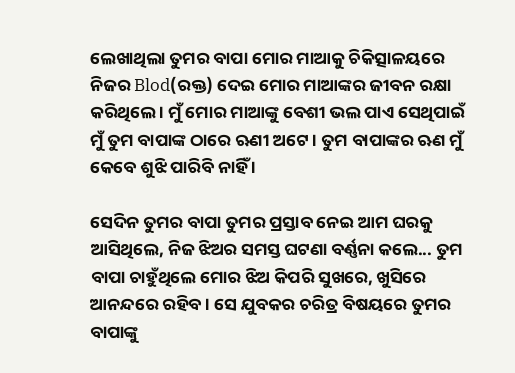ଲେଖାଥିଲା ତୁମର ବାପା ମୋର ମାଆକୁ ଚିକିତ୍ସାଳୟରେ ନିଜର Blod(ରକ୍ତ) ଦେଇ ମୋର ମାଆଙ୍କର ଜୀବନ ରକ୍ଷା କରିଥିଲେ । ମୁଁ ମୋର ମାଆଙ୍କୁ ବେଶୀ ଭଲ ପାଏ ସେଥିପାଇଁ ମୁଁ ତୁମ ବାପାଙ୍କ ଠାରେ ଋଣୀ ଅଟେ । ତୁମ ବାପାଙ୍କର ଋଣ ମୁଁ କେବେ ଶୁଝି ପାରିବି ନାହିଁ ।

ସେଦିନ ତୁମର ବାପା ତୁମର ପ୍ରସ୍ତାବ ନେଇ ଆମ ଘରକୁ ଆସିଥିଲେ, ନିଜ ଝିଅର ସମସ୍ତ ଘଟଣା ବର୍ଣ୍ଣନା କଲେ... ତୁମ ବାପା ଚାହୁଁଥିଲେ ମୋର ଝିଅ କିପରି ସୁଖରେ, ଖୁସିରେ ଆନନ୍ଦରେ ରହିବ । ସେ ଯୁବକର ଚରିତ୍ର ବିଷୟରେ ତୁମର ବାପାଙ୍କୁ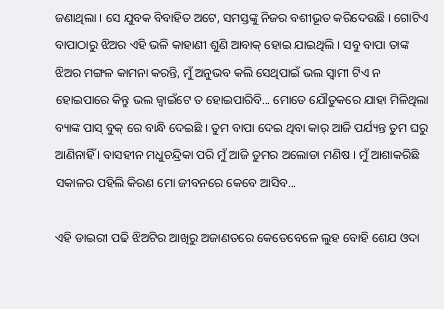ଜଣାଥିଲା । ସେ ଯୁବକ ବିବାହିତ ଅଟେ, ସମସ୍ତଙ୍କୁ ନିଜର ବଶୀଭୂତ କରିଦେଉଛି । ଗୋଟିଏ ବାପାଠାରୁ ଝିଅର ଏହି ଭଳି କାହାଣୀ ଶୁଣି ଆବାକ୍ ହୋଇ ଯାଇଥିଲି । ସବୁ ବାପା ତାଙ୍କ ଝିଅର ମଙ୍ଗଳ କାମନା କରନ୍ତି, ମୁଁ ଅନୁଭବ କଲି ସେଥିପାଇଁ ଭଲ ସ୍ବାମୀ ଟିଏ ନ ହୋଇପାରେ କିନ୍ତୁ ଭଲ ଜ୍ବାଇଁଟେ ତ ହୋଇପାରିବି... ମୋତେ ଯୌତୁକରେ ଯାହା ମିଳିଥିଲା ବ୍ୟାଙ୍କ ପାସ୍ ବୁକ୍ ରେ ବାନ୍ଧି ଦେଇଛି । ତୁମ ବାପା ଦେଇ ଥିବା କାର୍ ଆଜି ପର୍ଯ୍ୟନ୍ତ ତୁମ ଘରୁ ଆଣିନାହିଁ । ବାସହୀନ ମଧୁଚନ୍ଦ୍ରିକା ପରି ମୁଁ ଆଜି ତୁମର ଅଲୋଡା ମଣିଷ । ମୁଁ ଆଶାକରିଛି ସକାଳର ପହିଲି କିରଣ ମୋ ଜୀବନରେ କେବେ ଆସିବ...

ଏହି ଡାଇରୀ ପଢି ଝିଅଟିର ଆଖିରୁ ଅଜାଣତରେ କେତେବେଳେ ଲୁହ ବୋହି ଶେଯ ଓଦା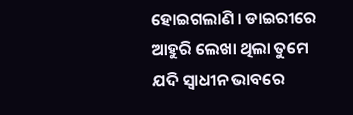ହୋଇଗଲାଣି । ଡାଇରୀରେ ଆହୁରି ଲେଖା ଥିଲା ତୁମେ ଯଦି ସ୍ବାଧୀନ ଭାବରେ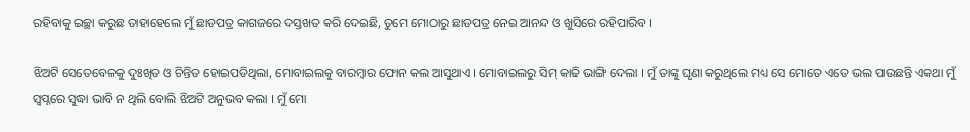ରହିବାକୁ ଇଚ୍ଛା କରୁଛ ତାହାହେଲେ ମୁଁ ଛାଡପତ୍ର କାଗଜରେ ଦସ୍ତଖତ କରି ଦେଇଛି, ତୁମେ ମୋଠାରୁ ଛାଡପତ୍ର ନେଇ ଆନନ୍ଦ ଓ ଖୁସିରେ ରହିପାରିବ ।

ଝିଅଟି ସେତେବେଳକୁ ଦୁଃଖିତ ଓ ଚିନ୍ତିତ ହୋଇପଡିଥିଲା, ମୋବାଇଲକୁ ବାରମ୍ବାର ଫୋନ କଲ ଆସୁଥାଏ । ମୋବାଇଲରୁ ସିମ୍ କାଢି ଭାଙ୍ଗି ଦେଲା । ମୁଁ ତାଙ୍କୁ ଘୃଣା କରୁଥିଲେ ମଧ୍ୟ ସେ ମୋତେ ଏତେ ଭଲ ପାଉଛନ୍ତି ଏକଥା ମୁଁ ସ୍ବପ୍ନରେ ସୁଦ୍ଧା ଭାବି ନ ଥିଲି ବୋଲି ଝିଅଟି ଅନୁଭବ କଲା । ମୁଁ ମୋ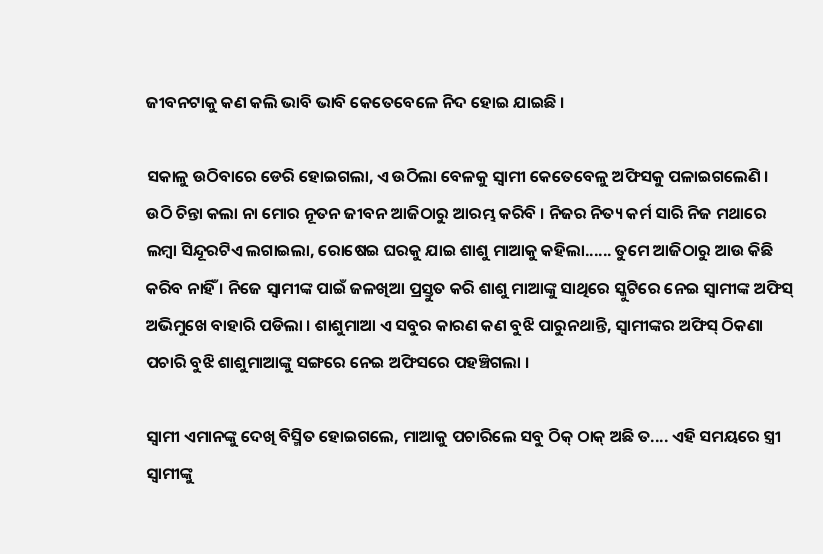ଜୀବନଟାକୁ କଣ କଲି ଭାବି ଭାବି କେତେବେଳେ ନିଦ ହୋଇ ଯାଇଛି ।

ସକାଳୁ ଉଠିବାରେ ଡେରି ହୋଇଗଲା, ଏ ଉଠିଲା ବେଳକୁ ସ୍ବାମୀ କେତେବେଳୁ ଅଫିସକୁ ପଳାଇଗଲେଣି । ଉଠି ଚିନ୍ତା କଲା ନା ମୋର ନୂତନ ଜୀବନ ଆଜିଠାରୁ ଆରମ୍ଭ କରିବି । ନିଜର ନିତ୍ୟ କର୍ମ ସାରି ନିଜ ମଥାରେ ଲମ୍ବା ସିନ୍ଦୂରଟିଏ ଲଗାଇଲା, ରୋଷେଇ ଘରକୁ ଯାଇ ଶାଶୁ ମାଆକୁ କହିଲା...... ତୁମେ ଆଜିଠାରୁ ଆଉ କିଛି କରିବ ନାହିଁ । ନିଜେ ସ୍ବାମୀଙ୍କ ପାଇଁ ଜଳଖିଆ ପ୍ରସ୍ତୁତ କରି ଶାଶୁ ମାଆଙ୍କୁ ସାଥିରେ ସ୍କୁଟିରେ ନେଇ ସ୍ବାମୀଙ୍କ ଅଫିସ୍ ଅଭିମୁଖେ ବାହାରି ପଡିଲା । ଶାଶୁମାଆ ଏ ସବୁର କାରଣ କଣ ବୁଝି ପାରୁନଥାନ୍ତି, ସ୍ବାମୀଙ୍କର ଅଫିସ୍ ଠିକଣା ପଚାରି ବୁଝି ଶାଶୁମାଆଙ୍କୁ ସଙ୍ଗରେ ନେଇ ଅଫିସରେ ପହଞ୍ଚିଗଲା ।

ସ୍ବାମୀ ଏମାନଙ୍କୁ ଦେଖି ବିସ୍ମିତ ହୋଇଗଲେ, ମାଆକୁ ପଚାରିଲେ ସବୁ ଠିକ୍ ଠାକ୍ ଅଛି ତ.... ଏହି ସମୟରେ ସ୍ତ୍ରୀ ସ୍ବାମୀଙ୍କୁ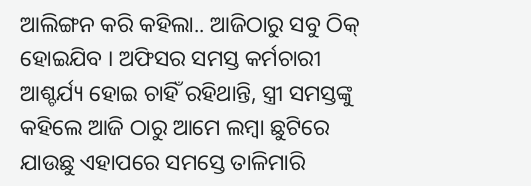ଆଲିଙ୍ଗନ କରି କହିଲା.. ଆଜିଠାରୁ ସବୁ ଠିକ୍ ହୋଇଯିବ । ଅଫିସର ସମସ୍ତ କର୍ମଚାରୀ ଆଶ୍ଚର୍ଯ୍ୟ ହୋଇ ଚାହିଁ ରହିଥାନ୍ତି, ସ୍ତ୍ରୀ ସମସ୍ତଙ୍କୁ କହିଲେ ଆଜି ଠାରୁ ଆମେ ଲମ୍ବା ଛୁଟିରେ ଯାଉଛୁ ଏହାପରେ ସମସ୍ତେ ତାଳିମାରି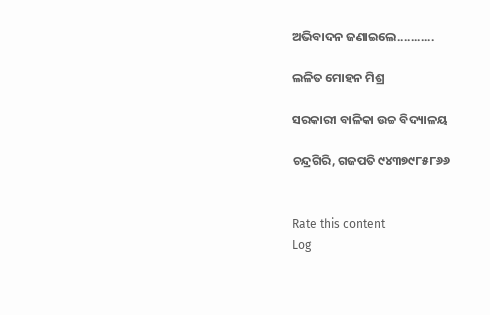ଅଭିବାଦନ ଜଣାଇଲେ...........

ଲଳିତ ମୋହନ ମିଶ୍ର

ସରକାରୀ ବାଳିକା ଉଚ୍ଚ ବିଦ୍ୟାଳୟ

ଚନ୍ଦ୍ରଗିରି, ଗଜପତି ୯୪୩୭୯୮୫୮୬୬


Rate this content
Log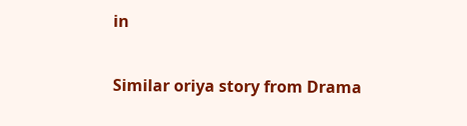in

Similar oriya story from Drama